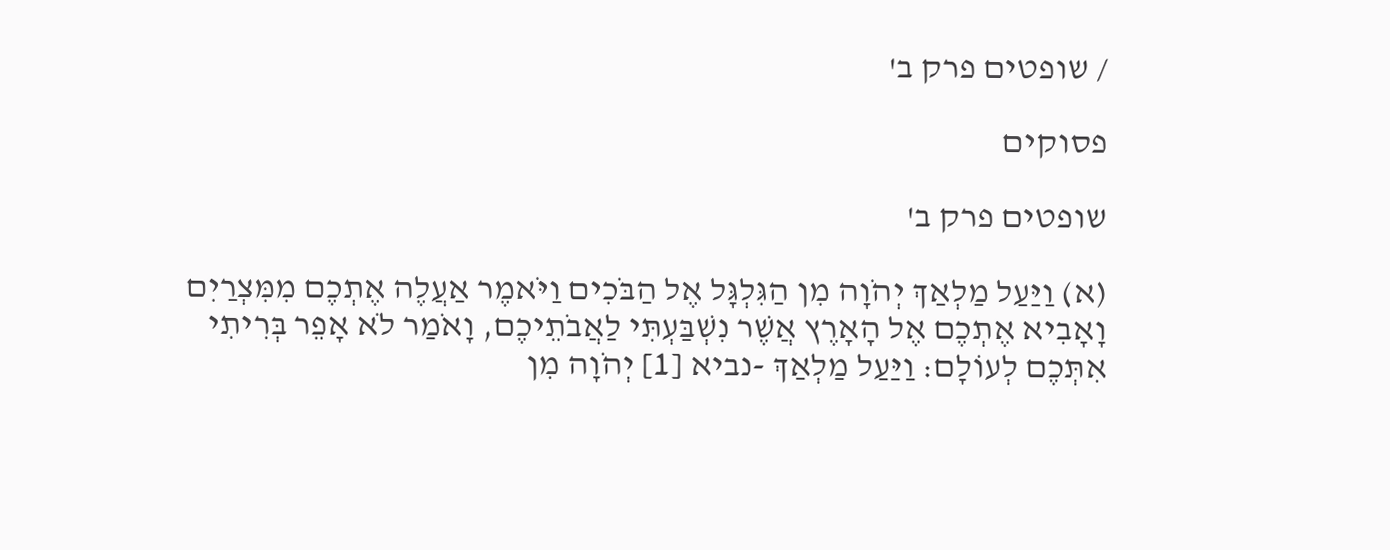/ שופטים פרק ב'

פסוקים

שופטים פרק ב'

(א) וַיַּעַל מַלְאַךְ יְהֹוָה מִן הַגִּלְגָּל אֶל הַבֹּכִים וַיֹּאמֶר אַעֲלֶה אֶתְכֶם מִמִּצְרַיִם וָאָבִיא אֶתְכֶם אֶל הָאָרֶץ אֲשֶׁר נִשְׁבַּעְתִּי לַאֲבֹתֵיכֶם, וָאֹמַר לֹא אָפֵר בְּרִיתִי אִתְּכֶם לְעוֹלָם: וַיַּעַל מַלְאַךְ -נביא [1] יְהֹוָה מִן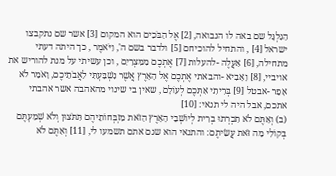הַגִּלְגָּל שם באה לו הנבואה, [2] אֶל הַבֹּכִים הוא המקום [3] אשר שם נתקבצו ישראל [4] , והתחיל להוכיחם [5] ולדבר בשם ה', וַיֹּאמֶר , כך היתה דעתי מתחילה, [6] אַעֲלֶה -להעלות [7] אֶתְכֶם מִמִּצְרַיִם , וכן עשיתי על מנת להוריש את אויביי, [8] וָאָבִיא -והבאתי אֶתְכֶם אֶל הָאָרֶץ אֲשֶׁר נִשְׁבַּעְתִּי לַאֲבֹתֵיכֶם, וָאֹמַר לֹא אָפֵר -אבטל [9] בְּרִיתִי אִתְּכֶם לְעוֹלָם , שאין בי שינוי מהאהבה אשר אהבתי אתכם, אבל היה לי תנאי: [10]
(ב) וְאַתֶּם לֹא תִכְרְתוּ בְרִית לְיוֹשְׁבֵי הָאָרֶץ הַזֹּאת מִזְבְּחוֹתֵיהֶם תִּתֹּצוּן וְלֹא שְׁמַעְתֶּם בְּקוֹלִי מַה זֹּאת עֲשִׂיתֶם: והתנאי הוא שגם אתם תשמעו לי, [11] וְאַתֶּם לֹא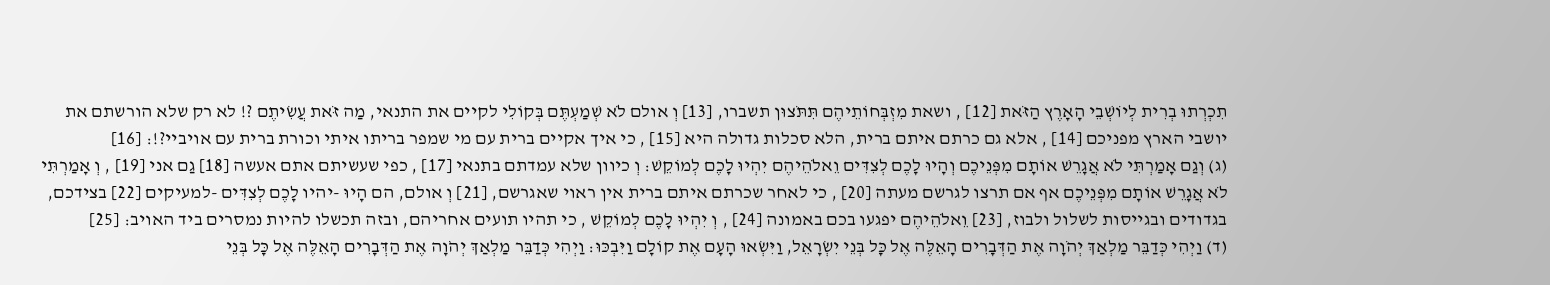תִכְרְתוּ בְרִית לְיוֹשְׁבֵי הָאָרֶץ הַזֹּאת [12] , ושאת מִזְבְּחוֹתֵיהֶם תִּתֹּצוּן תשברו, [13] וְ אולם לֹא שְׁמַעְתֶּם בְּקוֹלִי לקיים את התנאי, מַה זֹּאת עֲשִׂיתֶם ?! לא רק שלא הורשתם את יושבי הארץ מפניכם [14] , אלא גם כרתם איתם ברית, הלא סכלות גדולה היא [15] , כי איך אקיים ברית עם מי שמפר בריתו איתי וכורת ברית עם אויביי?!: [16]
(ג) וְגַם אָמַרְתִּי לֹא אֲגָרֵשׁ אוֹתָם מִפְּנֵיכֶם וְהָיוּ לָכֶם לְצִדִּים וֵאלֹהֵיהֶם יִהְיוּ לָכֶם לְמוֹקֵשׁ: וְ כיוון שלא עמדתם בתנאי [17] , כפי שעשיתם אתם אעשה [18] גַם אני [19] , וְ אָמַרְתִּי לֹא אֲגָרֵשׁ אוֹתָם מִפְּנֵיכֶם אף אם תרצו לגרשם מעתה [20] , כי לאחר שכרתם איתם ברית אין ראוי שאגרשם, [21] וְ אולם, הם הָיוּ -יהיו לָכֶם לְצִדִּים -למעיקים [22] בצידכם, בגדודים ובגייסות לשלול ולבוז, [23] וֵאלֹהֵיהֶם יפגעו בכם באמונה [24] , וְ יִהְיוּ לָכֶם לְמוֹקֵשׁ , כי תהיו תועים אחריהם, ובזה תכשלו להיות נמסרים ביד האויב: [25]
(ד) וַיְהִי כְּדַבֵּר מַלְאַךְ יְהֹוָה אֶת הַדְּבָרִים הָאֵלֶּה אֶל כָּל בְּנֵי יִשְׂרָאֵל, וַיִּשְׂאוּ הָעָם אֶת קוֹלָם וַיִּבְכּוּ: וַיְהִי כְּדַבֵּר מַלְאַךְ יְהֹוָה אֶת הַדְּבָרִים הָאֵלֶּה אֶל כָּל בְּנֵי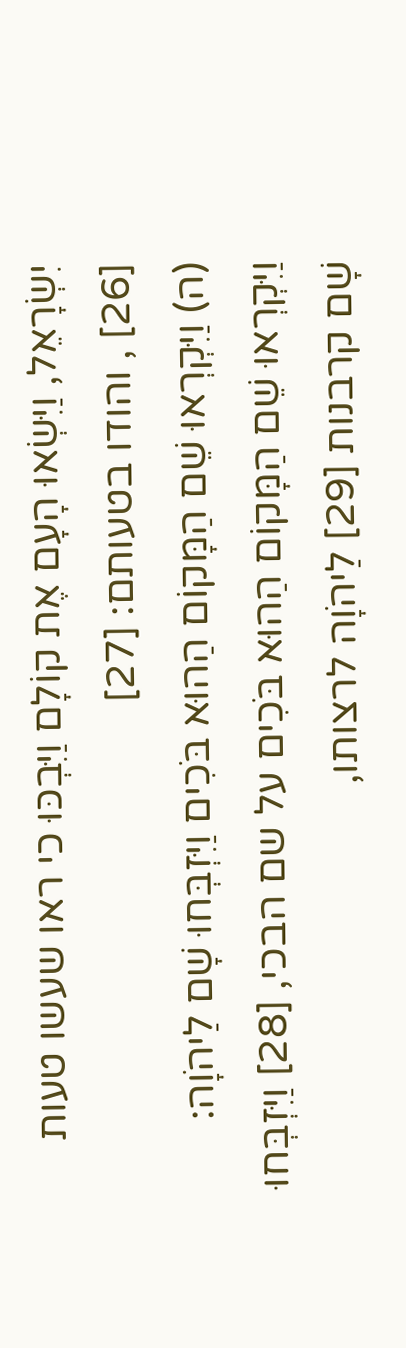יִשְׂרָאֵל, וַיִּשְׂאוּ הָעָם אֶת קוֹלָם וַיִּבְכּוּ כי ראו שעשו טעות [26] , והודו בטעותם: [27]
(ה) וַיִּקְרְאוּ שֵׁם הַמָּקוֹם הַהוּא בֹּכִים וַיִּזְבְּחוּ שָׁם לַיהֹוָה: וַיִּקְרְאוּ שֵׁם הַמָּקוֹם הַהוּא בֹּכִים על שם הבכי, [28] וַיִּזְבְּחוּ שָׁם קרבנות [29] לַיהֹוָה לרצותו,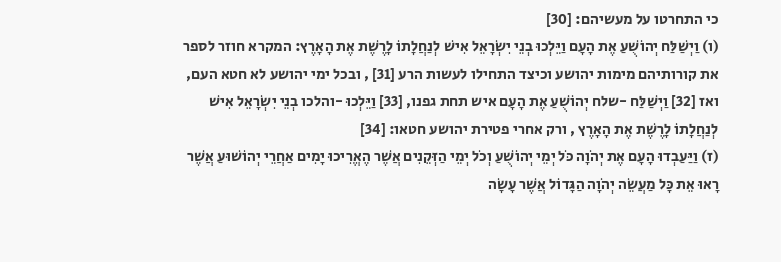כי התחרטו על מעשיהם: [30]
(ו) וַיְשַׁלַּח יְהוֹשֻׁעַ אֶת הָעָם וַיֵּלְכוּ בְנֵי יִשְׂרָאֵל אִישׁ לְנַחֲלָתוֹ לָרֶשֶׁת אֶת הָאָרֶץ: המקרא חוזר לספר את קורותיהם מימות יהושע וכיצד התחילו לעשות הרע [31] , ובכל ימי יהושע לא חטא העם, ואז [32] וַיְשַׁלַּח -שלח יְהוֹשֻׁעַ אֶת הָעָם איש תחת גפנו, [33] וַיֵּלְכוּ -והלכו בְנֵי יִשְׂרָאֵל אִישׁ לְנַחֲלָתוֹ לָרֶשֶׁת אֶת הָאָרֶץ , ורק אחרי פטירת יהושע חטאו: [34]
(ז) וַיַּעַבְדוּ הָעָם אֶת יְהֹוָה כֹּל יְמֵי יְהוֹשֻׁעַ וְכֹל יְמֵי הַזְּקֵנִים אֲשֶׁר הֶאֱרִיכוּ יָמִים אַחֲרֵי יְהוֹשׁוּעַ אֲשֶׁר רָאוּ אֵת כָּל מַעֲשֵׂה יְהֹוָה הַגָּדוֹל אֲשֶׁר עָשָׂה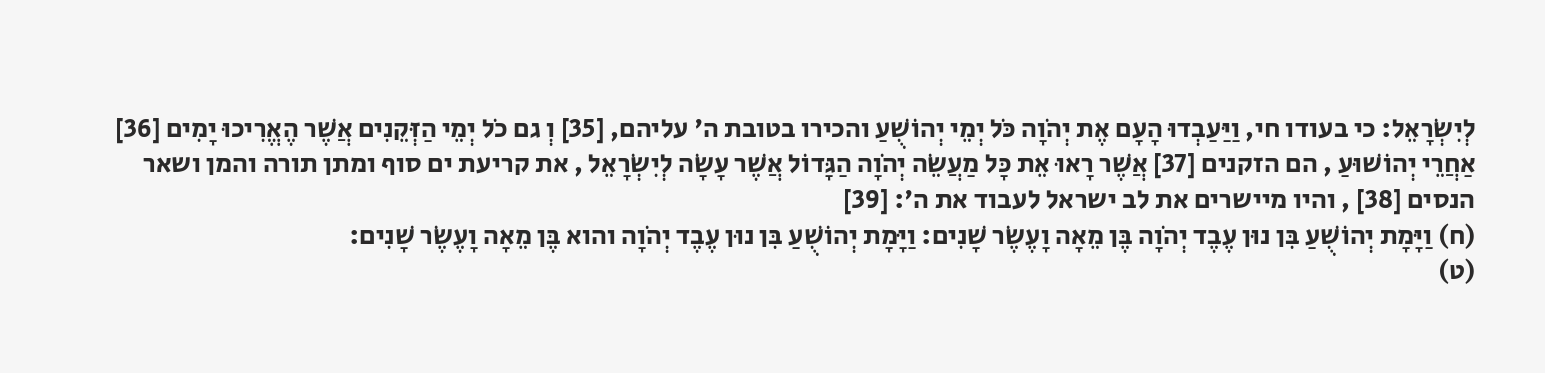לְיִשְׂרָאֵל: כי בעודו חי, וַיַּעַבְדוּ הָעָם אֶת יְהֹוָה כֹּל יְמֵי יְהוֹשֻׁעַ והכירו בטובת ה' עליהם, [35] וְ גם כֹל יְמֵי הַזְּקֵנִים אֲשֶׁר הֶאֱרִיכוּ יָמִים [36] אַחֲרֵי יְהוֹשׁוּעַ , הם הזקנים [37] אֲשֶׁר רָאוּ אֵת כָּל מַעֲשֵׂה יְהֹוָה הַגָּדוֹל אֲשֶׁר עָשָׂה לְיִשְׂרָאֵל , את קריעת ים סוף ומתן תורה והמן ושאר הנסים [38] , והיו מיישרים את לב ישראל לעבוד את ה': [39]
(ח) וַיָּמָת יְהוֹשֻׁעַ בִּן נוּן עֶבֶד יְהֹוָה בֶּן מֵאָה וָעֶשֶׂר שָׁנִים: וַיָּמָת יְהוֹשֻׁעַ בִּן נוּן עֶבֶד יְהֹוָה והוא בֶּן מֵאָה וָעֶשֶׂר שָׁנִים:
(ט)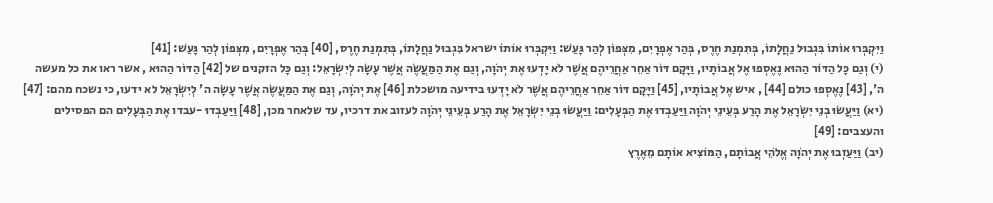וַיִּקְבְּרוּ אוֹתוֹ בִּגְבוּל נַחֲלָתוֹ, בְּתִמְנַת חֶרֶס, בְּהַר אֶפְרָיִם, מִצְּפוֹן לְהַר גָּעַשׁ: וַיִּקְבְּרוּ אוֹתוֹ ישראל בִּגְבוּל נַחֲלָתוֹ, בְּתִמְנַת חֶרֶס, [40] בְּהַר אֶפְרָיִם, מִצְּפוֹן לְהַר גָּעַשׁ: [41]
(י) וְגַם כָּל הַדּוֹר הַהוּא נֶאֶסְפוּ אֶל אֲבוֹתָיו, וַיָּקָם דּוֹר אַחֵר אַחֲרֵיהֶם אֲשֶׁר לֹא יָדְעוּ אֶת יְהֹוָה, וְגַם אֶת הַמַּעֲשֶׂה אֲשֶׁר עָשָׂה לְיִשְׂרָאֵל: וְגַם כָּל הזקנים של [42] הַדּוֹר הַהוּא , אשר ראו את כל מעשה ה', [43] נֶאֶסְפוּ כולם [44] , איש אֶל אֲבוֹתָיו, [45] וַיָּקָם דּוֹר אַחֵר אַחֲרֵיהֶם אֲשֶׁר לֹא יָדְעוּ בידיעה מושכלת [46] אֶת יְהֹוָה, וְגַם אֶת הַמַּעֲשֶׂה אֲשֶׁר עָשָׂה ה' לְיִשְׂרָאֵל לא ידעו, כי נשכח מהם: [47]
(יא) וַיַּעֲשׂוּ בְנֵי יִשְׂרָאֵל אֶת הָרַע בְּעֵינֵי יְהֹוָה וַיַּעַבְדוּ אֶת הַבְּעָלִים: וַיַּעֲשׂוּ בְנֵי יִשְׂרָאֵל אֶת הָרַע בְּעֵינֵי יְהֹוָה לעזוב את דרכיו, עד שלאחר מכן, [48] וַיַּעַבְדוּ -עבדו אֶת הַבְּעָלִים הם הפסילים והעצבים: [49]
(יב) וַיַּעַזְבוּ אֶת יְהֹוָה אֱלֹהֵי אֲבוֹתָם, הַמּוֹצִיא אוֹתָם מֵאֶרֶץ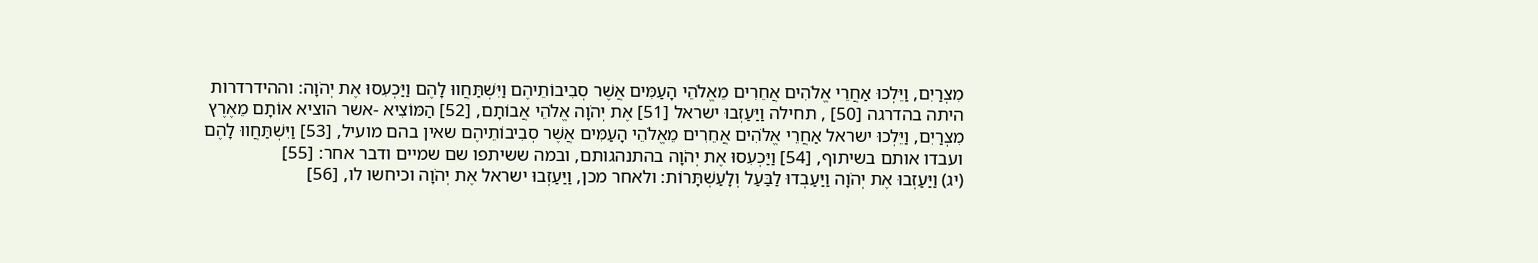מִצְרַיִם, וַיֵּלְכוּ אַחֲרֵי אֱלֹהִים אֲחֵרִים מֵאֱלֹהֵי הָעַמִּים אֲשֶׁר סְבִיבוֹתֵיהֶם וַיִּשְׁתַּחֲווּ לָהֶם וַיַּכְעִסוּ אֶת יְהֹוָה: וההידרדרות היתה בהדרגה [50] , תחילה וַיַּעַזְבוּ ישראל [51] אֶת יְהֹוָה אֱלֹהֵי אֲבוֹתָם, [52] הַמּוֹצִיא -אשר הוציא אוֹתָם מֵאֶרֶץ מִצְרַיִם, וַיֵּלְכוּ ישראל אַחֲרֵי אֱלֹהִים אֲחֵרִים מֵאֱלֹהֵי הָעַמִּים אֲשֶׁר סְבִיבוֹתֵיהֶם שאין בהם מועיל, [53] וַיִּשְׁתַּחֲווּ לָהֶם ועבדו אותם בשיתוף, [54] וַיַּכְעִסוּ אֶת יְהֹוָה בהתנהגותם, ובמה ששיתפו שם שמיים ודבר אחר: [55]
(יג) וַיַּעַזְבוּ אֶת יְהֹוָה וַיַּעַבְדוּ לַבַּעַל וְלָעַשְׁתָּרוֹת: ולאחר מכן, וַיַּעַזְבוּ ישראל אֶת יְהֹוָה וכיחשו לו, [56]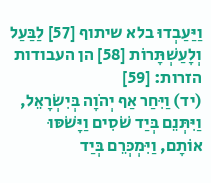וַיַּעַבְדוּ בלא שיתוף [57] לַבַּעַל וְלָעַשְׁתָּרוֹת [58] הן העבודות הזרות: [59]
(יד) וַיִּחַר אַף יְהֹוָה בְּיִשְׂרָאֵל, וַיִּתְּנֵם בְּיַד שֹׁסִים וַיָּשֹׁסּוּ אוֹתָם, וַיִּמְכְּרֵם בְּיַד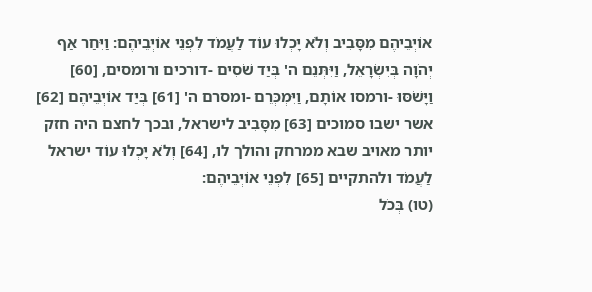אוֹיְבֵיהֶם מִסָּבִיב וְלֹא יָכְלוּ עוֹד לַעֲמֹד לִפְנֵי אוֹיְבֵיהֶם: וַיִּחַר אַף יְהֹוָה בְּיִשְׂרָאֵל, וַיִּתְּנֵם ה' בְּיַד שֹׁסִים -דורכים ורומסים, [60] וַיָּשֹׁסּוּ -ורמסו אוֹתָם, וַיִּמְכְּרֵם -ומסרם ה' [61] בְּיַד אוֹיְבֵיהֶם [62] אשר ישבו סמוכים [63] מִסָּבִיב לישראל, ובכך לחצם היה חזק יותר מאויב שבא ממרחק והולך לו, [64] וְלֹא יָכְלוּ עוֹד ישראל לַעֲמֹד ולהתקיים [65] לִפְנֵי אוֹיְבֵיהֶם:
(טו) בְּכֹל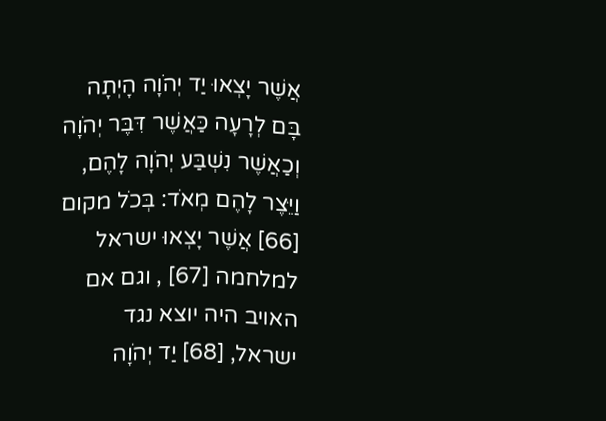אֲשֶׁר יָצְאוּ יַד יְהֹוָה הָיְתָה בָּם לְרָעָה כַּאֲשֶׁר דִּבֶּר יְהֹוָה וְכַאֲשֶׁר נִשְׁבַּע יְהֹוָה לָהֶם, וַיֵּצֶר לָהֶם מְאֹד: בְּכֹל מקום [66] אֲשֶׁר יָצְאוּ ישראל למלחמה [67] , וגם אם האויב היה יוצא נגד ישראל, [68] יַד יְהֹוָה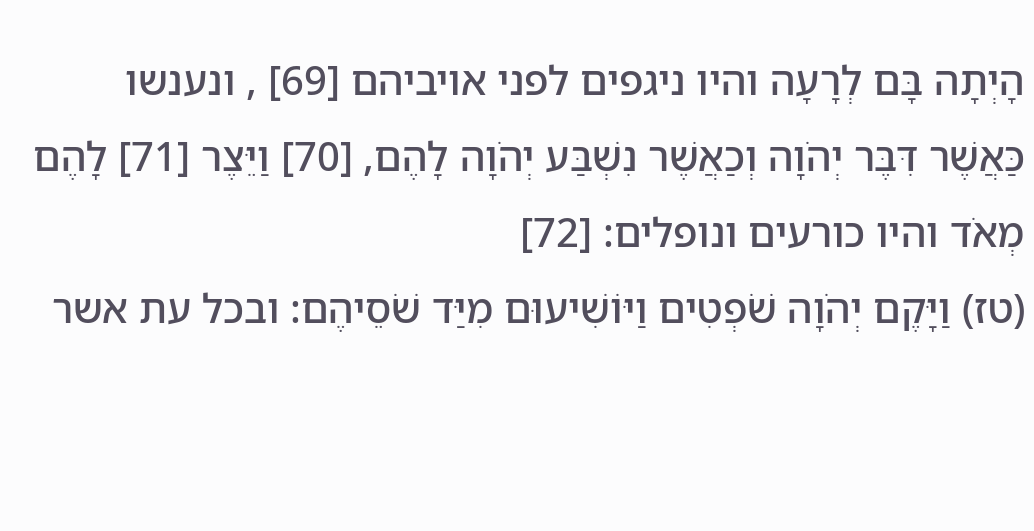הָיְתָה בָּם לְרָעָה והיו ניגפים לפני אויביהם [69] , ונענשו כַּאֲשֶׁר דִּבֶּר יְהֹוָה וְכַאֲשֶׁר נִשְׁבַּע יְהֹוָה לָהֶם, [70] וַיֵּצֶר [71] לָהֶם מְאֹד והיו כורעים ונופלים: [72]
(טז) וַיָּקֶם יְהֹוָה שֹׁפְטִים וַיּוֹשִׁיעוּם מִיַּד שֹׁסֵיהֶם: ובכל עת אשר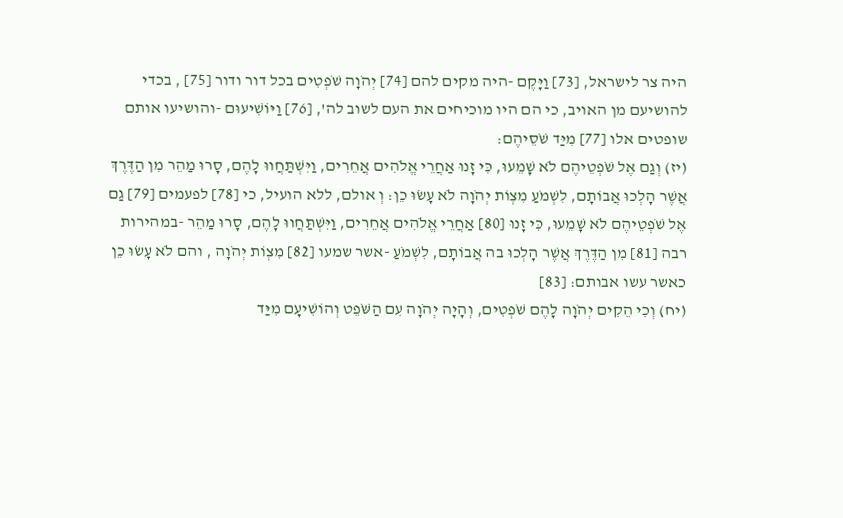היה צר לישראל, [73] וַיָּקֶם -היה מקים להם [74] יְהֹוָה שֹׁפְטִים בכל דור ודור [75] , בכדי להושיעם מן האויב, כי הם היו מוכיחים את העם לשוב לה', [76] וַיּוֹשִׁיעוּם -והושיעו אותם שופטים אלו [77] מִיַּד שֹׁסֵיהֶם:
(יז) וְגַם אֶל שֹׁפְטֵיהֶם לֹא שָׁמֵעוּ, כִּי זָנוּ אַחֲרֵי אֱלֹהִים אֲחֵרִים, וַיִּשְׁתַּחֲווּ לָהֶם, סָרוּ מַהֵר מִן הַדֶּרֶךְ אֲשֶׁר הָלְכוּ אֲבוֹתָם, לִשְׁמֹעַ מִצְוֹת יְהֹוָה לֹא עָשׂוּ כֵן: וְ אולם, ללא הועיל, כי [78] לפעמים [79] גַם אֶל שֹׁפְטֵיהֶם לֹא שָׁמֵעוּ, כִּי זָנוּ [80] אַחֲרֵי אֱלֹהִים אֲחֵרִים, וַיִּשְׁתַּחֲווּ לָהֶם, סָרוּ מַהֵר -במהירות רבה [81] מִן הַדֶּרֶךְ אֲשֶׁר הָלְכוּ בה אֲבוֹתָם, לִשְׁמֹעַ -אשר שמעו [82] מִצְוֹת יְהֹוָה , והם לֹא עָשׂוּ כֵן כאשר עשו אבותם: [83]
(יח) וְכִי הֵקִים יְהֹוָה לָהֶם שֹׁפְטִים, וְהָיָה יְהֹוָה עִם הַשֹּׁפֵט וְהוֹשִׁיעָם מִיַּד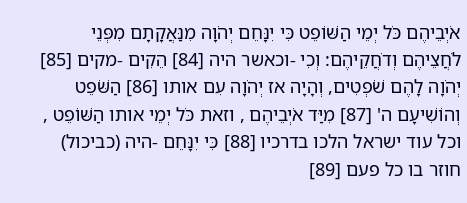אֹיְבֵיהֶם כֹּל יְמֵי הַשּׁוֹפֵט כִּי יִנָּחֵם יְהֹוָה מִנַּאֲקָתָם מִפְּנֵי לֹחֲצֵיהֶם וְדֹחֲקֵיהֶם: וְכִי -וכאשר היה [84] הֵקִים -מקים [85] יְהֹוָה לָהֶם שֹׁפְטִים, וְהָיָה אז יְהֹוָה עִם אותו [86] הַשֹּׁפֵט וְהוֹשִׁיעָם ה' [87] מִיַּד אֹיְבֵיהֶם , וזאת כֹּל יְמֵי אותו הַשּׁוֹפֵט , וכל עוד ישראל הלכו בדרכיו [88] כִּי יִנָּחֵם -היה (כביכול) חוזר בו כל פעם [89]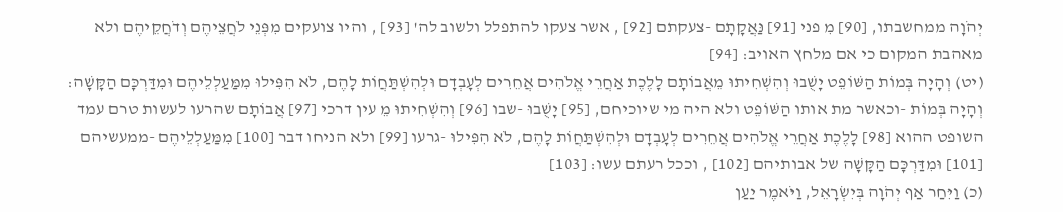יְהֹוָה ממחשבתו, [90] מִ פני [91] נַּאֲקָתָם -צעקתם [92] , אשר צעקו להתפלל ולשוב לה' [93] , והיו צועקים מִפְּנֵי לֹחֲצֵיהֶם וְדֹחֲקֵיהֶם ולא מאהבת המקום כי אם מלחץ האויב: [94]
(יט) וְהָיָה בְּמוֹת הַשּׁוֹפֵט יָשֻׁבוּ וְהִשְׁחִיתוּ מֵאֲבוֹתָם לָלֶכֶת אַחֲרֵי אֱלֹהִים אֲחֵרִים לְעָבְדָם וּלְהִשְׁתַּחֲוֹת לָהֶם, לֹא הִפִּילוּ מִמַּעַלְלֵיהֶם וּמִדַּרְכָּם הַקָּשָׁה: וְהָיָה בְּמוֹת -וכאשר מת אותו הַשּׁוֹפֵט ולא היה מי שיוכיחם, [95] יָשֻׁבוּ -שבו [96] וְהִשְׁחִיתוּ מֵ עין דרכי [97] אֲבוֹתָם שהרעו לעשות טרם עמד השופט ההוא [98] לָלֶכֶת אַחֲרֵי אֱלֹהִים אֲחֵרִים לְעָבְדָם וּלְהִשְׁתַּחֲוֹת לָהֶם, לֹא הִפִּילוּ -גרעו [99] ולא הניחו דבר [100] מִמַּעַלְלֵיהֶם -ממעשיהם [101] וּמִדַּרְכָּם הַקָּשָׁה של אבותיהם [102] , וככל רעתם עשו: [103]
(כ) וַיִּחַר אַף יְהֹוָה בְּיִשְׂרָאֵל, וַיֹּאמֶר יַעַן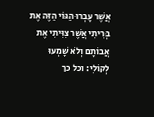אֲשֶׁר עָבְרוּ הַגּוֹי הַזֶּה אֶת בְּרִיתִי אֲשֶׁר צִוִּיתִי אֶת אֲבוֹתָם וְלֹא שָׁמְעוּ לְקוֹלִי: וכל כך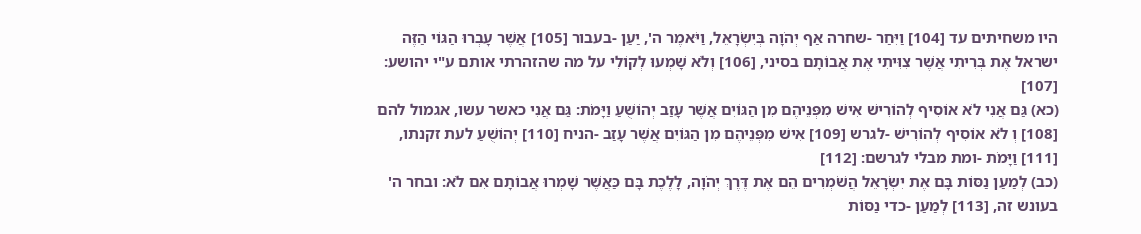היו משחיתים עד [104] וַיִּחַר -שחרה אַף יְהֹוָה בְּיִשְׂרָאֵל, וַיֹּאמֶר ה', יַעַן -בעבור [105] אֲשֶׁר עָבְרוּ הַגּוֹי הַזֶּה ישראל אֶת בְּרִיתִי אֲשֶׁר צִוִּיתִי אֶת אֲבוֹתָם בסיני, [106] וְלֹא שָׁמְעוּ לְקוֹלִי על מה שהזהרתי אותם ע"י יהושע: [107]
(כא) גַּם אֲנִי לֹא אוֹסִיף לְהוֹרִישׁ אִישׁ מִפְּנֵיהֶם מִן הַגּוֹיִם אֲשֶׁר עָזַב יְהוֹשֻׁעַ וַיָּמֹת: גַּם אֲנִי כאשר עשו, אגמול להם [108] וְ לֹא אוֹסִיף לְהוֹרִישׁ -לגרש [109] אִישׁ מִפְּנֵיהֶם מִן הַגּוֹיִם אֲשֶׁר עָזַב -הניח [110] יְהוֹשֻׁעַ לעת זקנתו, [111] וַיָּמֹת -ומת מבלי לגרשם: [112]
(כב) לְמַעַן נַסּוֹת בָּם אֶת יִשְׂרָאֵל הֲשֹׁמְרִים הֵם אֶת דֶּרֶךְ יְהֹוָה, לָלֶכֶת בָּם כַּאֲשֶׁר שָׁמְרוּ אֲבוֹתָם אִם לֹא: ובחר ה' בעונש זה, [113] לְמַעַן -כדי נַסּוֹת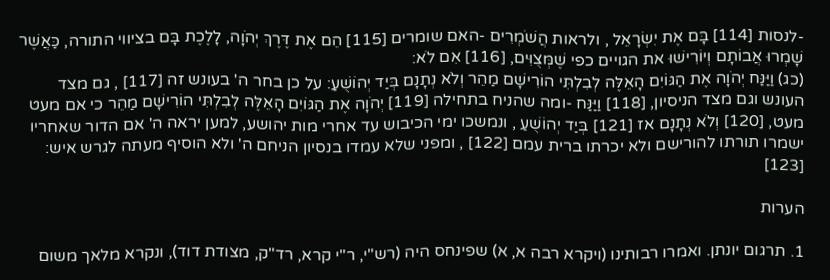-לנסות [114] בָּם אֶת יִשְׂרָאֵל , ולראות הֲשֹׁמְרִים -האם שומרים [115] הֵם אֶת דֶּרֶךְ יְהֹוָה, לָלֶכֶת בָּם בציווי התורה, כַּאֲשֶׁר שָׁמְרוּ אֲבוֹתָם וְיוֹרִישׁוּ את הגויים כפי שֶׁמְּצֻוִּים, [116] אִם לֹא:
(כג) וַיַּנַּח יְהֹוָה אֶת הַגּוֹיִם הָאֵלֶּה לְבִלְתִּי הוֹרִישָׁם מַהֵר וְלֹא נְתָנָם בְּיַד יְהוֹשֻׁעַ: על כן בחר ה' בעונש זה [117] , גם מצד העונש וגם מצד הניסיון, [118] וַיַּנַּח -ומה שהניח בתחילה [119] יְהֹוָה אֶת הַגּוֹיִם הָאֵלֶּה לְבִלְתִּי הוֹרִישָׁם מַהֵר כי אם מעט מעט, [120] וְלֹא נְתָנָם אז [121] בְּיַד יְהוֹשֻׁעַ , ונמשכו ימי הכיבוש עד אחרי מות יהושע, למען יראה ה' אם הדור שאחריו ישמרו תורתו להורישם ולא יכרתו ברית עמם [122] , ומפני שלא עמדו בנסיון הניחם ה' ולא הוסיף מעתה לגרש איש: [123]

הערות

1. תרגום יונתן. ואמרו רבותינו (ויקרא רבה א, א) שפינחס היה (רש"י, ר"י קרא, רד"ק, מצודת דוד), ונקרא מלאך משום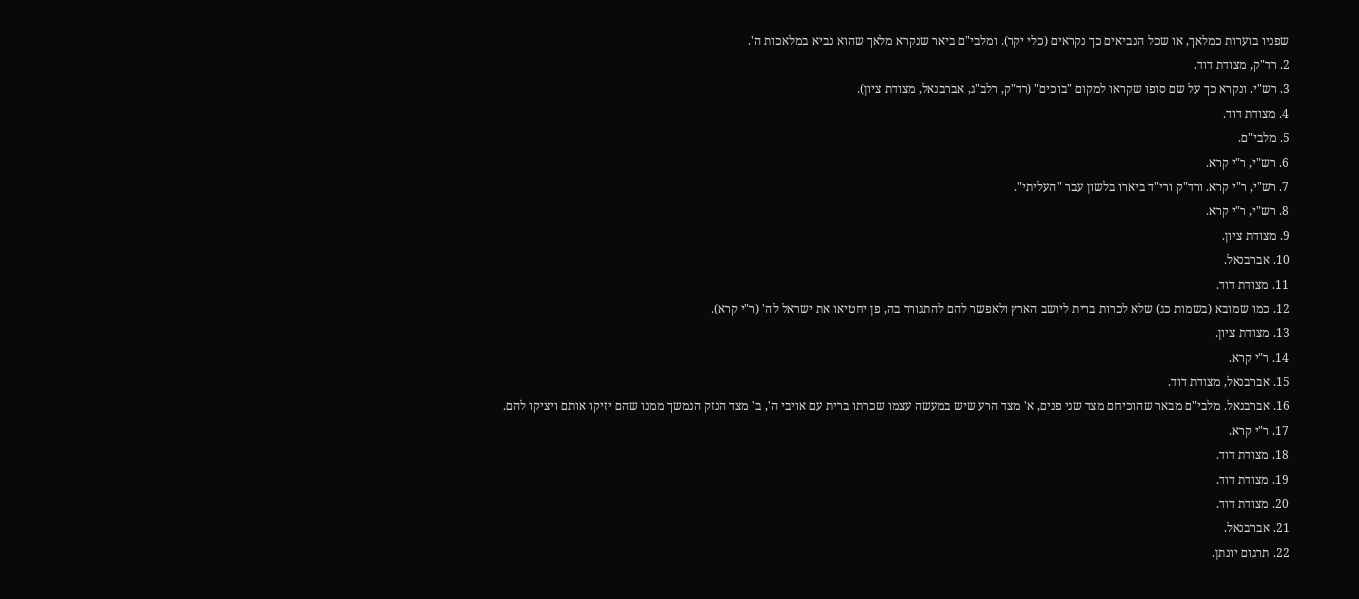שפניו בוערות כמלאך, או שכל הנביאים כך נקראים (כלי יקר). ומלבי"ם ביאר שנקרא מלאך שהוא נביא במלאכות ה'.
2. רד"ק, מצודת דוד.
3. רש"י. ונקרא כך על שם סופו שקראו למקום "בוכים" (רד"ק, רלב"ג, אברבנאל, מצודת ציון).
4. מצודת דוד.
5. מלבי"ם.
6. רש"י, ר"י קרא.
7. רש"י, ר"י קרא. ורד"ק ורי"ד ביארו בלשון עבר "העליתי".
8. רש"י, ר"י קרא.
9. מצודת ציון.
10. אברבנאל.
11. מצודת דוד.
12. כמו שמובא (בשמות כג) שלא לכרות ברית ליושב הארץ ולאפשר להם להתגורר בה, פן יחטיאו את ישראל לה' (ר"י קרא).
13. מצודת ציון.
14. ר"י קרא.
15. אברבנאל, מצודת דוד.
16. אברבנאל. מלבי"ם מבאר שהוכיחם מצד שני פנים, א' מצד הרע שיש במעשה עצמו שכרתו ברית עם אויבי ה', ב' מצד הנזק הנמשך ממנו שהם יזיקו אותם ויציקו להם.
17. ר"י קרא.
18. מצודת דוד.
19. מצודת דוד.
20. מצודת דוד.
21. אברבנאל.
22. תרגום יונתן.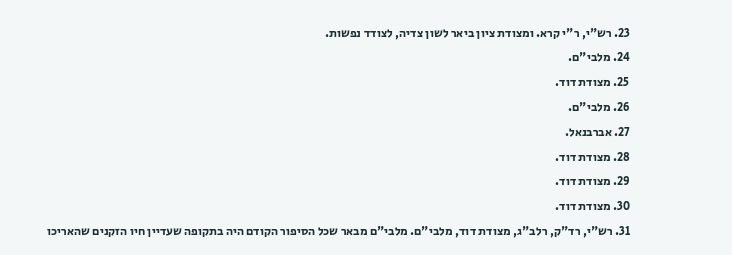23. רש"י, ר"י קרא. ומצודת ציון ביאר לשון צדיה, לצודד נפשות.
24. מלבי"ם.
25. מצודת דוד.
26. מלבי"ם.
27. אברבנאל.
28. מצודת דוד.
29. מצודת דוד.
30. מצודת דוד.
31. רש"י, רד"ק, רלב"ג, מצודת דוד, מלבי"ם. מלבי"ם מבאר שכל הסיפור הקודם היה בתקופה שעדיין חיו הזקנים שהאריכו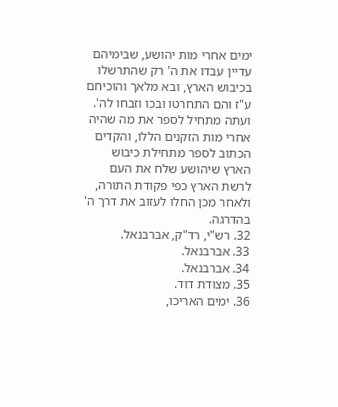ימים אחרי מות יהושע, שבימיהם עדיין עבדו את ה' רק שהתרשלו בכיבוש הארץ, ובא מלאך והוכיחם ע"ז והם התחרטו ובכו וזבחו לה'. ועתה מתחיל לספר את מה שהיה אחרי מות הזקנים הללו, והקדים הכתוב לספר מתחילת כיבוש הארץ שיהושע שלח את העם לרשת הארץ כפי פקודת התורה, ולאחר מכן החלו לעזוב את דרך ה' בהדרגה.
32. רש"י, רד"ק, אברבנאל.
33. אברבנאל.
34. אברבנאל.
35. מצודת דוד.
36. ימים האריכו,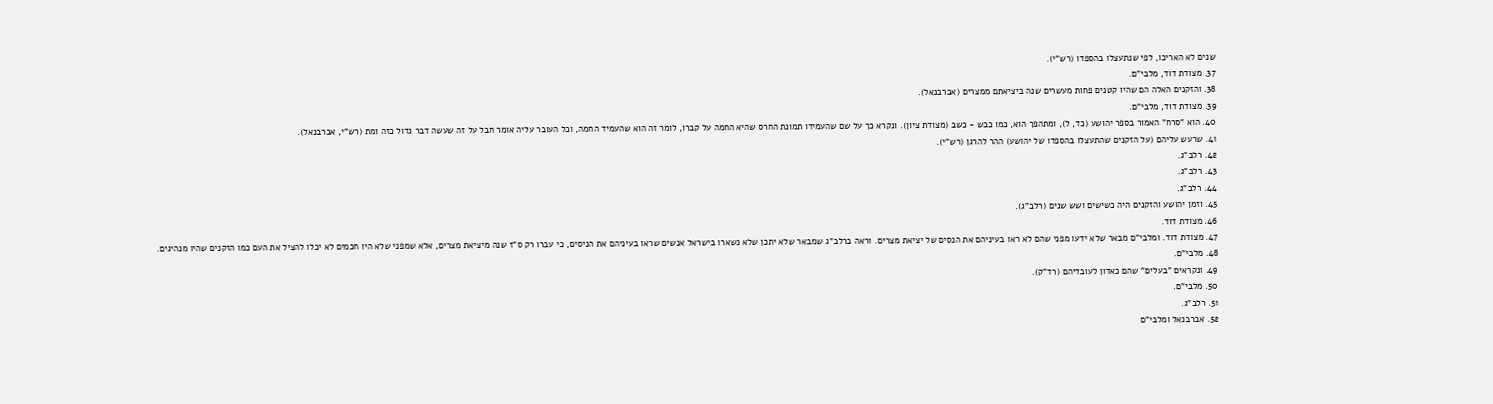שנים לא האריכו, לפי שנתעצלו בהספדו (רש"י).
37. מצודת דוד, מלבי"ם.
38. והזקנים האלה הם שהיו קטנים פחות מעשרים שנה ביציאתם ממצרים (אברבנאל).
39. מצודת דוד, מלבי"ם.
40. הוא "סרח" האמור בספר יהושע (כד, ל), ומתהפך הוא, כמו כבש - כשב (מצודת ציון). ונקרא כך על שם שהעמידו תמונת החרס שהיא החמה על קברו, לומר זה הוא שהעמיד החמה, וכל העובר עליה אומר חבל על זה שעשה דבר גדול כזה ומת (רש"י, אברבנאל).
41. שרעש עליהם (על הזקנים שהתעצלו בהספדו של יהושע) ההר להרגן (רש"י).
42. רלב"ג.
43. רלב"ג.
44. רלב"ג.
45. וזמן יהושע והזקנים היה כשישים ושש שנים (רלב"ג).
46. מצודת דוד.
47. מצודת דוד. ומלבי"ם מבאר שלא ידעו מפני שהם לא ראו בעיניהם את הנסים של יציאת מצרים. וראה ברלב"ג שמבאר שלא יתכן שלא נשארו בישראל אנשים שראו בעיניהם את הניסים, כי עברו רק ס"ז שנה מיציאת מצרים, אלא שמפני שלא היו חכמים לא יכלו להציל את העם כמו הזקנים שהיו מנהיגים.
48. מלבי"ם.
49. ונקראים "בעלים" שהם כאדון לעובדיהם (רד"ק).
50. מלבי"ם.
51. רלב"ג.
52. אברבנאל ומלבי"ם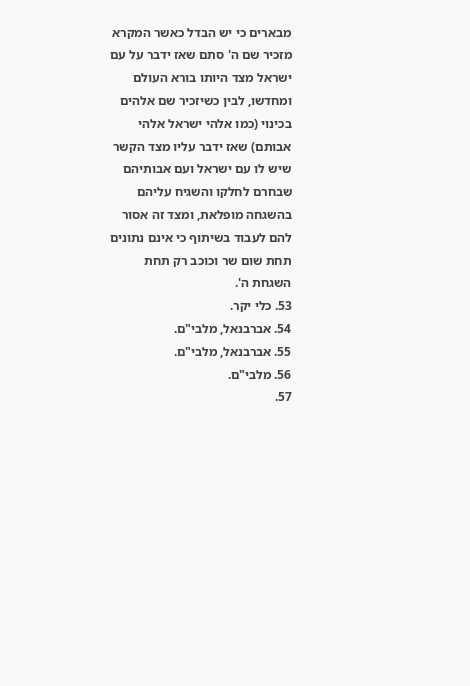מבארים כי יש הבדל כאשר המקרא מזכיר שם ה' סתם שאז ידבר על עם ישראל מצד היותו בורא העולם ומחדשו, לבין כשיזכיר שם אלהים בכינוי (כמו אלהי ישראל אלהי אבותם) שאז ידבר עליו מצד הקשר שיש לו עם ישראל ועם אבותיהם שבחרם לחלקו והשגיח עליהם בהשגחה מופלאת, ומצד זה אסור להם לעבוד בשיתוף כי אינם נתונים תחת שום שר וכוכב רק תחת השגחת ה'.
53. כלי יקר.
54. אברבנאל, מלבי"ם.
55. אברבנאל, מלבי"ם.
56. מלבי"ם.
57.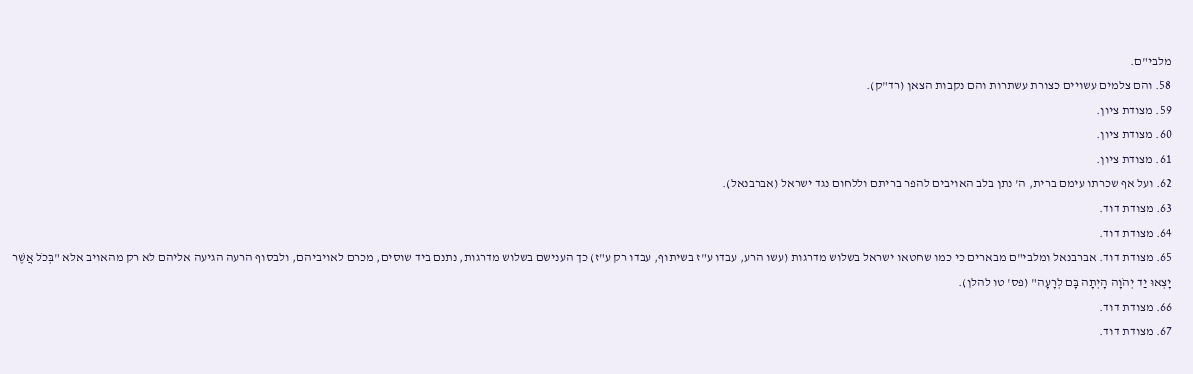מלבי"ם.
58. והם צלמים עשויים כצורת עשתרות והם נקבות הצאן (רד"ק).
59. מצודת ציון.
60. מצודת ציון.
61. מצודת ציון.
62. ועל אף שכרתו עימם ברית, ה' נתן בלב האויבים להפר בריתם וללחום נגד ישראל (אברבנאל).
63. מצודת דוד.
64. מצודת דוד.
65. מצודת דוד. אברבנאל ומלבי"ם מבארים כי כמו שחטאו ישראל בשלוש מדרגות (עשו הרע, עבדו ע"ז בשיתוף, עבדו רק ע"ז) כך הענישם בשלוש מדרגות, נתנם ביד שוסים, מכרם לאויביהם, ולבסוף הרעה הגיעה אליהם לא רק מהאויב אלא "בְּכֹל אֲשֶׁר יָצְאוּ יַד יְהֹוָה הָיְתָה בָּם לְרָעָה" (פס' טו להלן).
66. מצודת דוד.
67. מצודת דוד.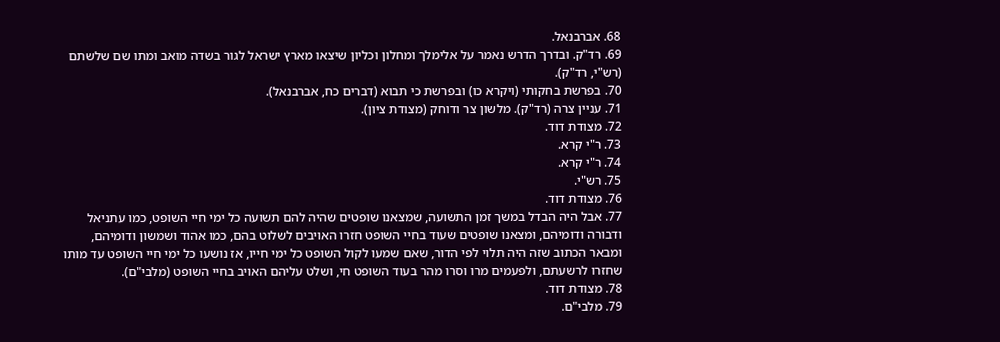68. אברבנאל.
69. רד"ק. ובדרך הדרש נאמר על אלימלך ומחלון וכליון שיצאו מארץ ישראל לגור בשדה מואב ומתו שם שלשתם (רש"י, רד"ק).
70. בפרשת בחקותי (ויקרא כו) ובפרשת כי תבוא (דברים כח, אברבנאל).
71. עניין צרה (רד"ק). מלשון צר ודוחק (מצודת ציון).
72. מצודת דוד.
73. ר"י קרא.
74. ר"י קרא.
75. רש"י.
76. מצודת דוד.
77. אבל היה הבדל במשך זמן התשועה, שמצאנו שופטים שהיה להם תשועה כל ימי חיי השופט, כמו עתניאל ודבורה ודומיהם, ומצאנו שופטים שעוד בחיי השופט חזרו האויבים לשלוט בהם, כמו אהוד ושמשון ודומיהם, ומבאר הכתוב שזה היה תלוי לפי הדור, שאם שמעו לקול השופט כל ימי חייו, אז נושעו כל ימי חיי השופט עד מותו שחזרו לרשעתם, ולפעמים מרו וסרו מהר בעוד השופט חי, ושלט עליהם האויב בחיי השופט (מלבי"ם).
78. מצודת דוד.
79. מלבי"ם.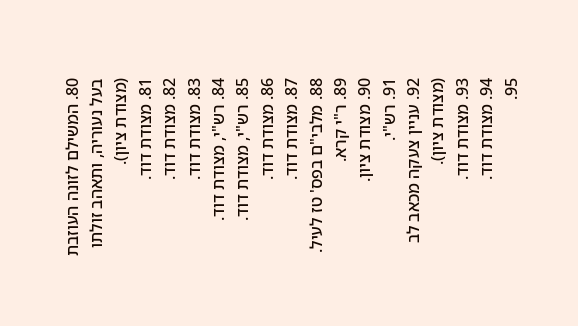80. המשילם לזונה העוזבת בעל נעוריה, ותאהב זולתו (מצודת ציון).
81. מצודת דוד.
82. מצודת דוד.
83. מצודת דוד.
84. רש"י, מצודת דוד.
85. רש"י, מצודת דוד.
86. מצודת דוד.
87. מצודת דוד.
88. מלבי"ם בפס' טז לעיל.
89. ר"י קרא.
90. מצודת ציון.
91. רש"י.
92. עניין צעקה מכאב לב (מצודת ציון).
93. מצודת דוד.
94. מצודת דוד.
95.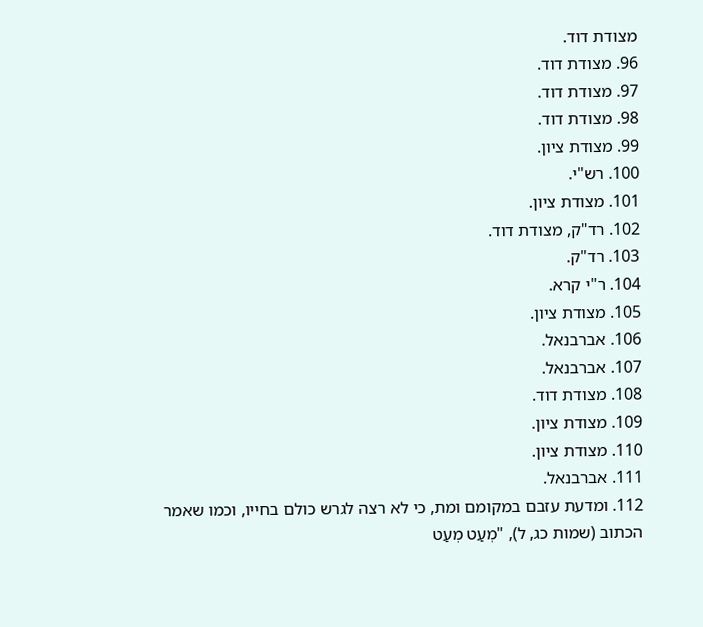מצודת דוד.
96. מצודת דוד.
97. מצודת דוד.
98. מצודת דוד.
99. מצודת ציון.
100. רש"י.
101. מצודת ציון.
102. רד"ק, מצודת דוד.
103. רד"ק.
104. ר"י קרא.
105. מצודת ציון.
106. אברבנאל.
107. אברבנאל.
108. מצודת דוד.
109. מצודת ציון.
110. מצודת ציון.
111. אברבנאל.
112. ומדעת עזבם במקומם ומת, כי לא רצה לגרש כולם בחייו, וכמו שאמר הכתוב (שמות כג, ל), "מְעַט מְעַט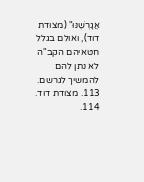אֲגָרְשֶׁנּוּ" (מצודת דוד), ואולם בגלל חטאיהם הקב"ה לא נתן להם להמשיך לגרשם.
113. מצודת דוד.
114.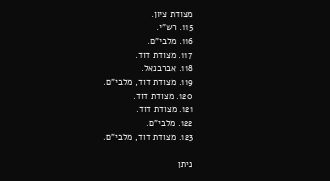מצודת ציון.
115. רש"י.
116. מלבי"ם.
117. מצודת דוד.
118. אברבנאל.
119. מצודת דוד, מלבי"ם.
120. מצודת דוד.
121. מצודת דוד.
122. מלבי"ם.
123. מצודת דוד, מלבי"ם.

ניתן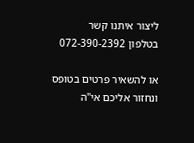ליצור איתנו קשר
בטלפון 072-390-2392

או להשאיר פרטים בטופס ונחזור אליכם אי"ה